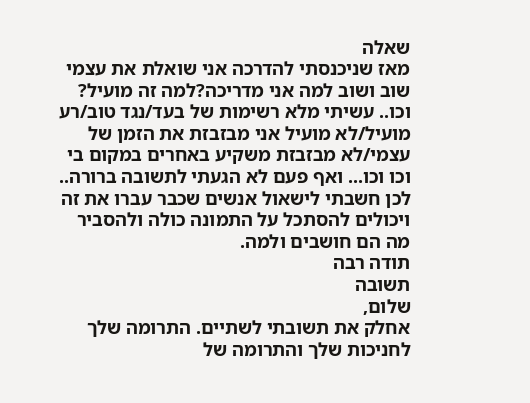שאלה
מאז שניכנסתי להדרכה אני שואלת את עצמי שוב ושוב למה אני מדריכה?למה זה מועיל? וכו.. עשיתי מלא רשימות של בעד/נגד טוב/רע מועיל/לא מועיל אני מבזבזת את הזמן של עצמי/לא מבזבזת משקיע באחרים במקום בי וכו וכו... ואף פעם לא הגעתי לתשובה ברורה.. לכן חשבתי לישאול אנשים שכבר עברו את זה ויכולים להסתכל על התמונה כולה ולהסביר מה הם חושבים ולמה.
תודה רבה
תשובה
שלום,
אחלק את תשובתי לשתיים. התרומה שלך לחניכות שלך והתרומה של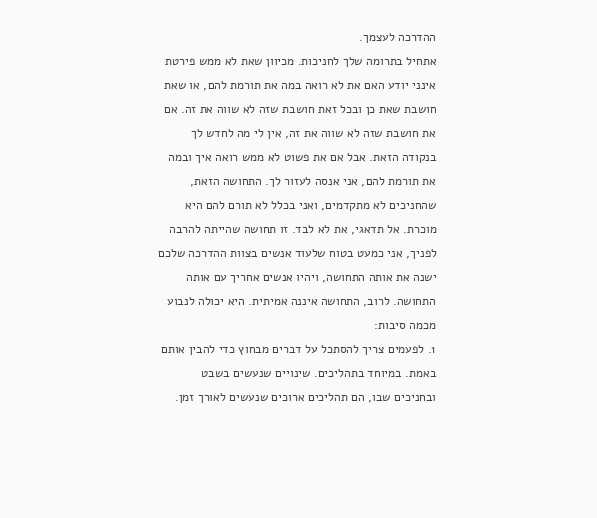ההדרכה לעצמך.
אתחיל בתרומה שלך לחניכות. מכיוון שאת לא ממש פירטת אינני יודע האם את לא רואה במה את תורמת להם, או שאת חושבת שאת כן ובכל זאת חושבת שזה לא שווה את זה. אם את חושבת שזה לא שווה את זה, אין לי מה לחדש לך בנקודה הזאת. אבל אם את פשוט לא ממש רואה איך ובמה את תורמת להם, אני אנסה לעזור לך. התחושה הזאת, שהחניכים לא מתקדמים, ואני בכלל לא תורם להם היא מוכרת. אל תדאגי, את לא לבד. זו תחושה שהייתה להרבה לפניך, אני כמעט בטוח שלעוד אנשים בצוות ההדרכה שלכם ישנה את אותה התחושה, ויהיו אנשים אחריך עם אותה התחושה. לרוב, התחושה איננה אמיתית. היא יכולה לנבוע מכמה סיבות:
1. לפעמים צריך להסתכל על דברים מבחוץ כדי להבין אותם באמת. במיוחד בתהליכים. שינויים שנעשים בשבט ובחניכים שבו, הם תהליכים ארוכים שנעשים לאורך זמן.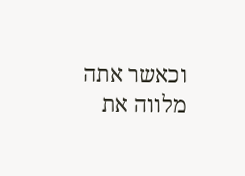וכאשר אתה מלווה את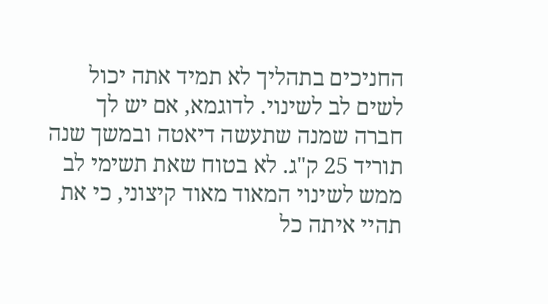החניכים בתהליך לא תמיד אתה יכול לשים לב לשינוי. לדוגמא, אם יש לך חברה שמנה שתעשה דיאטה ובמשך שנה תוריד 25 ק"ג. לא בטוח שאת תשימי לב ממש לשינוי המאוד מאוד קיצוני, כי את תהיי איתה כל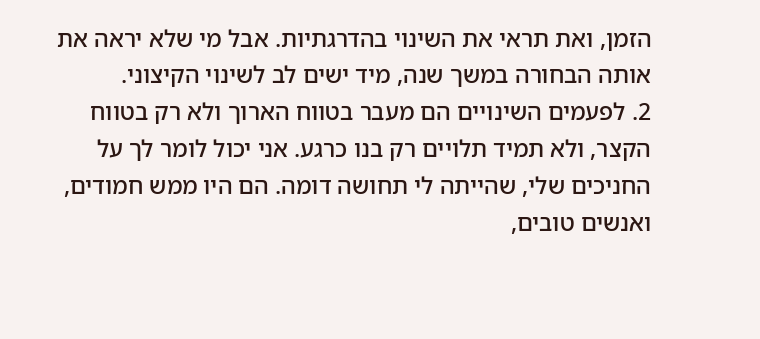הזמן, ואת תראי את השינוי בהדרגתיות. אבל מי שלא יראה את אותה הבחורה במשך שנה, מיד ישים לב לשינוי הקיצוני.
2. לפעמים השינויים הם מעבר בטווח הארוך ולא רק בטווח הקצר, ולא תמיד תלויים רק בנו כרגע. אני יכול לומר לך על החניכים שלי, שהייתה לי תחושה דומה. הם היו ממש חמודים, ואנשים טובים,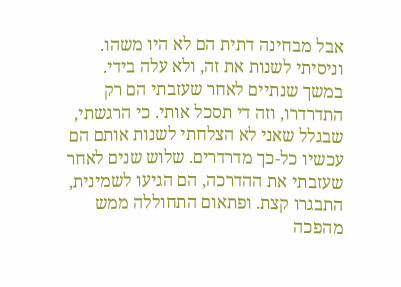אבל מבחינה דתית הם לא היו משהו. וניסיתי לשנות את זה, ולא עלה בידי. במשך שנתיים לאחר שעזבתי הם רק התדרדרו, וזה די תסכל אותי. כי הרגשתי, שבגלל שאני לא הצלחתי לשנות אותם הם עכשיו כל-כך מדרדרים. שלוש שנים לאחר שעזבתי את ההדרכה, הם הגיעו לשמינית, התבגרו קצת. ופתאום התחוללה ממש מהפכה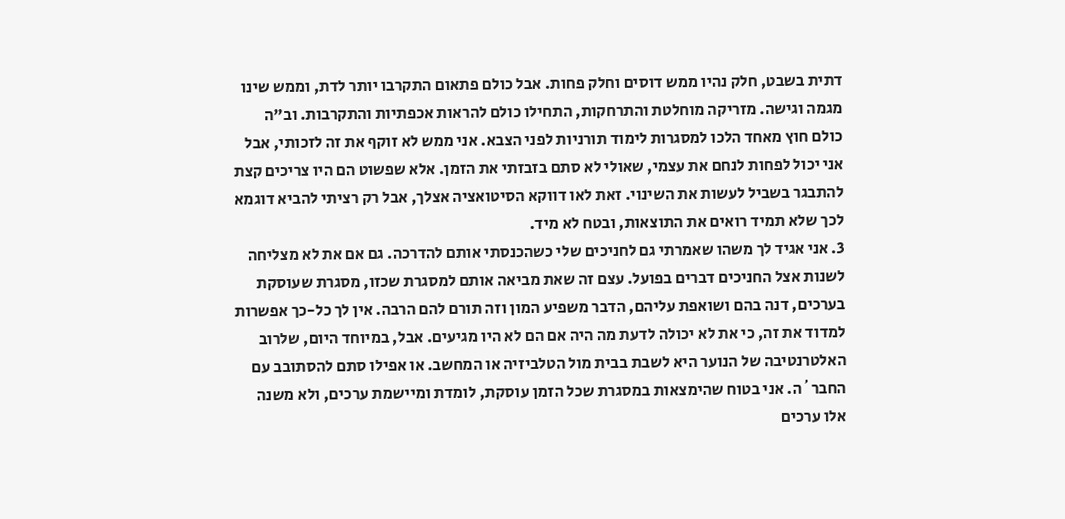דתית בשבט, חלק נהיו ממש דוסים וחלק פחות. אבל כולם פתאום התקרבו יותר לדת, וממש שינו מגמה וגישה. מזריקה מוחלטת והתרחקות, התחילו כולם להראות אכפתיות והתקרבות. וב"ה כולם חוץ מאחד הלכו למסגרות לימוד תורניות לפני הצבא. אני ממש לא זוקף את זה לזכותי, אבל אני יכול לפחות לנחם את עצמי, שאולי לא סתם בזבזתי את הזמן. אלא שפשוט הם היו צריכים קצת להתבגר בשביל לעשות את השינוי. זאת לאו דווקא הסיטואציה אצלך, אבל רק רציתי להביא דוגמא לכך שלא תמיד רואים את התוצאות, ובטח לא מיד.
3. אני אגיד לך משהו שאמרתי גם לחניכים שלי כשהכנסתי אותם להדרכה. גם אם את לא מצליחה לשנות אצל החניכים דברים בפועל. עצם זה שאת מביאה אותם למסגרת שכזו, מסגרת שעוסקת בערכים, דנה בהם ושואפת עליהם, הדבר משפיע המון וזה תורם להם הרבה. אין לך כל-כך אפשרות למדוד את זה, כי את לא יכולה לדעת מה היה אם הם לא היו מגיעים. אבל, במיוחד היום, שלרוב האלטרנטיבה של הנוער היא לשבת בבית מול הטלביזיה או המחשב. או אפילו סתם להסתובב עם החבר´ה. אני בטוח שהימצאות במסגרת שכל הזמן עוסקת, לומדת ומיישמת ערכים, ולא משנה אלו ערכים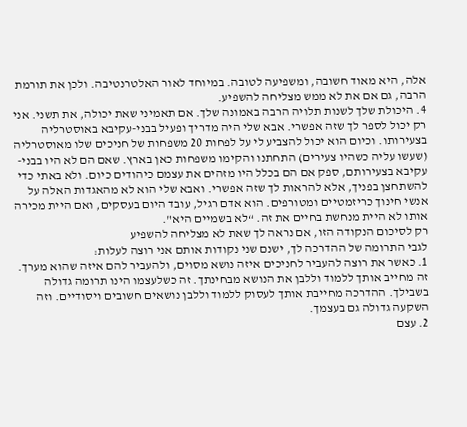אלה, היא מאוד חשובה, ומשפיעה לטובה. במיוחד לאור האלטרנטיבה. ולכן את תורמת הרבה, גם אם את לא ממש מצליחה להשפיע.
4. היכולת שלך לשנות תלויה הרבה באמונה שלך. אם תאמיני שאת יכולה, את תשני. אני רק יכול לספר לך שזה אפשרי. אבא שלי היה מדריך ופעיל בבני-עקיבא באוסטרליה בצעירותו. וכיום הוא יכול להצביע לי על לפחות 20 משפחות של חניכים שלו מאוסטרליה (שעשו עליה כשהיו צעירים) התחתנו והקימו משפחות כאן בארץ. שאם הם לא היו בבני-עקיבא בצעירותם, ספק אם הם בכלל היו מזהים את עצמם כיהודים כיום. ולא באתי כדי להשתחצן בפניך, אלא להראות לך שזה אפשרי. ואבא שלי הוא לא מהאגדות האלה על אנשי חינוך כריזמטיים ומטורפים. הוא אדם רגיל, עובד היום בעסקים, ואם היית מכירה אותו לא היית מנחשת בחיים את זה. “לא בשמיים היא".
רק לסיכום הנקודה הזו, אם נראה לך שאת לא מצליחה להשפיע
לגבי התרומה של ההדרכה לך, ישנם שני נקודות אותם אני רוצה לעלות:
1. כאשר את רוצה להעביר לחניכים איזה נושא מסוים, ולהעביר להם איזה שהוא מערך. זה מחייב אותך ללמוד וללבן את הנושא מבחינתך. זה כשלעצמו הינו תרומה גדולה בשבילך. ההדרכה מחייבת אותך לעסוק ללמוד וללבן נושאים חשובים ויסודיים. וזה השקעה גדולה גם בעצמך.
2. עצם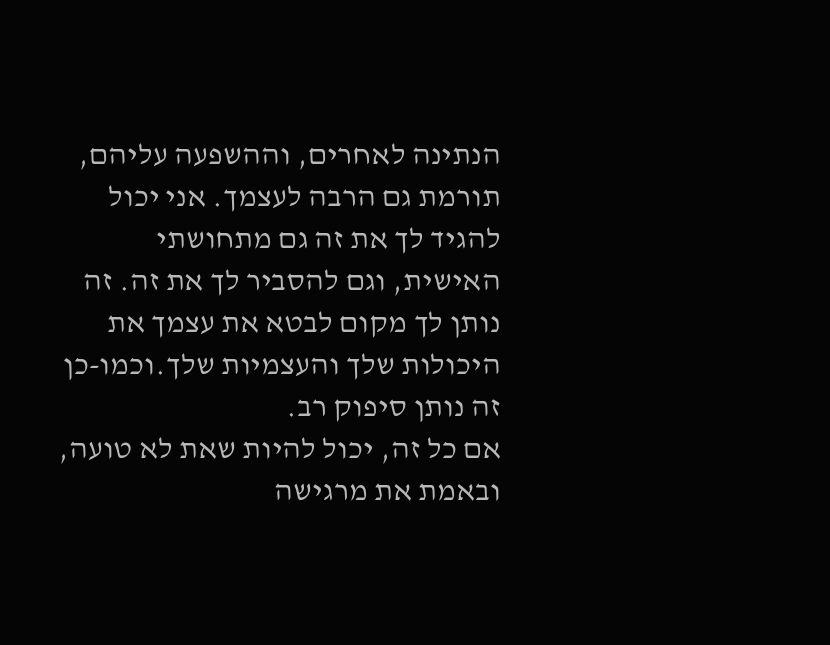הנתינה לאחרים, וההשפעה עליהם, תורמת גם הרבה לעצמך. אני יכול להגיד לך את זה גם מתחושתי האישית, וגם להסביר לך את זה. זה נותן לך מקום לבטא את עצמך את היכולות שלך והעצמיות שלך.וכמו-כן זה נותן סיפוק רב.
אם כל זה, יכול להיות שאת לא טועה, ובאמת את מרגישה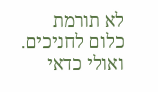לא תורמת כלום לחניכים. ואולי כדאי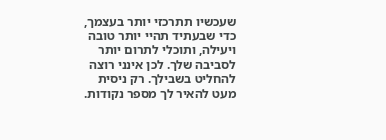שעכשיו תתרכזי יותר בעצמך, כדי שבעתיד תהיי יותר טובה ויעילה, ותוכלי לתרום יותר לסביבה שלך. לכן אינני רוצה להחליט בשבילך. רק ניסית מעט להאיר לך מספר נקודות.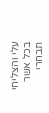עלי והצליחי בכל אשר תבחרי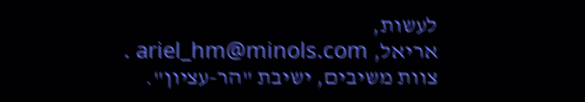לעשות,
אריאל, ariel_hm@minols.com .
צוות משיבים, ישיבת "הר-עציון".